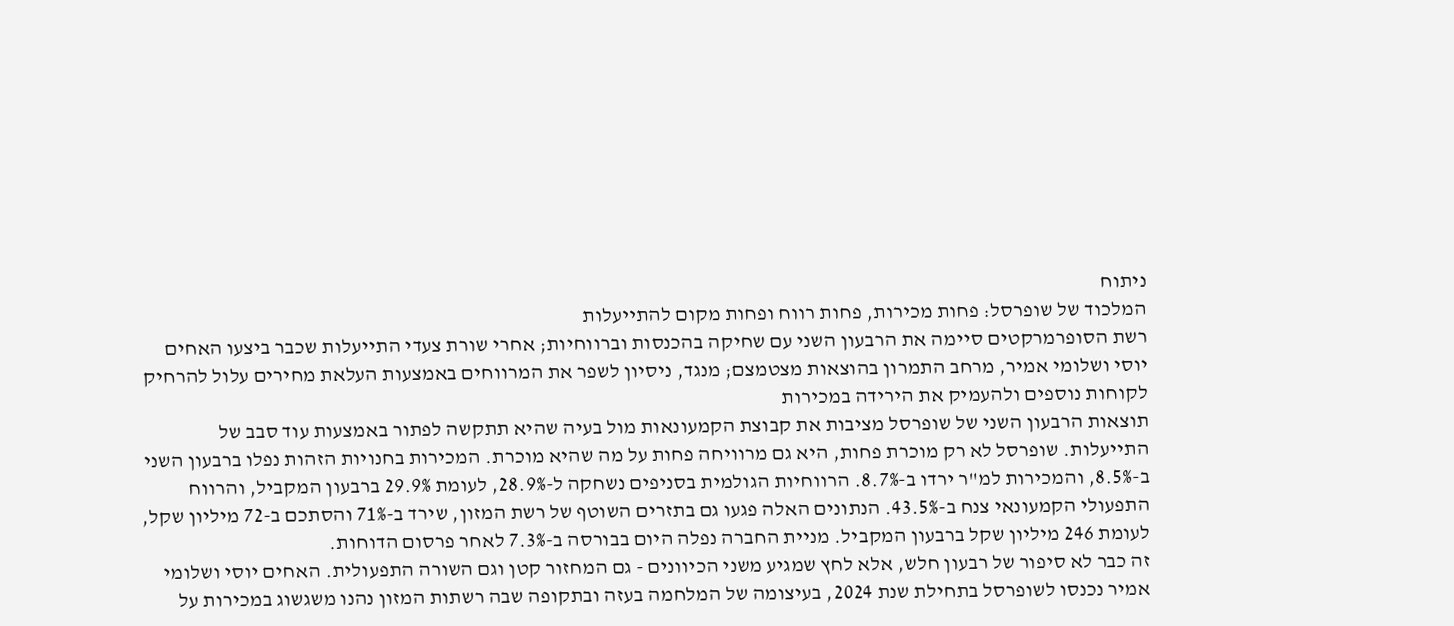ניתוח
המלכוד של שופרסל: פחות מכירות, פחות רווח ופחות מקום להתייעלות
רשת הסופרמרקטים סיימה את הרבעון השני עם שחיקה בהכנסות וברווחיות; אחרי שורת צעדי התייעלות שכבר ביצעו האחים יוסי ושלומי אמיר, מרחב התמרון בהוצאות מצטמצם; מנגד, ניסיון לשפר את המרווחים באמצעות העלאת מחירים עלול להרחיק לקוחות נוספים ולהעמיק את הירידה במכירות
תוצאות הרבעון השני של שופרסל מציבות את קבוצת הקמעונאות מול בעיה שהיא תתקשה לפתור באמצעות עוד סבב של התייעלות. שופרסל לא רק מוכרת פחות, היא גם מרוויחה פחות על מה שהיא מוכרת. המכירות בחנויות הזהות נפלו ברבעון השני ב-8.5%, והמכירות למ"ר ירדו ב-8.7%. הרווחיות הגולמית בסניפים נשחקה ל-28.9%, לעומת 29.9% ברבעון המקביל, והרווח התפעולי הקמעונאי צנח ב-43.5%. הנתונים האלה פגעו גם בתזרים השוטף של רשת המזון, שירד ב-71% והסתכם ב-72 מיליון שקל, לעומת 246 מיליון שקל ברבעון המקביל. מניית החברה נפלה היום בבורסה ב-7.3% לאחר פרסום הדוחות.
זה כבר לא סיפור של רבעון חלש, אלא לחץ שמגיע משני הכיוונים - גם המחזור קטן וגם השורה התפעולית. האחים יוסי ושלומי אמיר נכנסו לשופרסל בתחילת שנת 2024, בעיצומה של המלחמה בעזה ובתקופה שבה רשתות המזון נהנו משגשוג במכירות על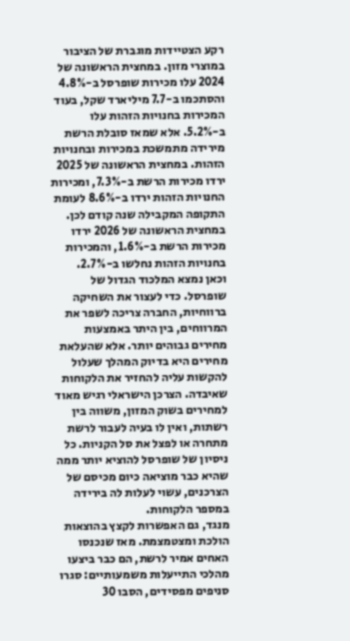רקע הצטיידות מוגברת של הציבור במוצרי מזון. במחצית הראשונה של 2024 עלו מכירות שופרסל ב-4.8% והסתכמו ב-7.7 מיליארד שקל, בעוד המכירות בחנויות הזהות עלו ב-5.2%. אלא שמאז סובלת הרשת מירידה מתמשכת במכירות ובחנויות הזהות. במחצית הראשונה של 2025 ירדו מכירות הרשת ב-7.3%, ומכירות החנויות הזהות ירדו ב-8.6% לעומת התקופה המקבילה שנה קודם לכן. במחצית הראשונה של 2026 ירדו מכירות הרשת ב-1.6%, והמכירות בחנויות הזהות נחלשו ב-2.7%.
וכאן נמצא המלכוד הגדול של שופרסל. כדי לעצור את השחיקה ברווחיות, החברה צריכה לשפר את המרווחים, בין היתר באמצעות מחירים גבוהים יותר. אלא שהעלאת מחירים היא בדיוק המהלך שעלול להקשות עליה להחזיר את הלקוחות שאיבדה. הצרכן הישראלי רגיש מאוד למחירים בשוק המזון, משווה בין רשתות, ואין לו בעיה לעבור לרשת מתחרה או לפצל את סל הקניות. כל ניסיון של שופרסל להוציא יותר ממה שהיא כבר מוציאה כיום מכיסם של הצרכנים, עשוי לעלות לה בירידה במספר הלקוחות.
מנגד, גם האפשרות לקצץ בהוצאות הולכת ומצטמצמת. מאז שנכנסו האחים אמיר לרשת, הם כבר ביצעו מהלכי התייעלות משמעותיים: סגרו סניפים מפסידים, הסבו 30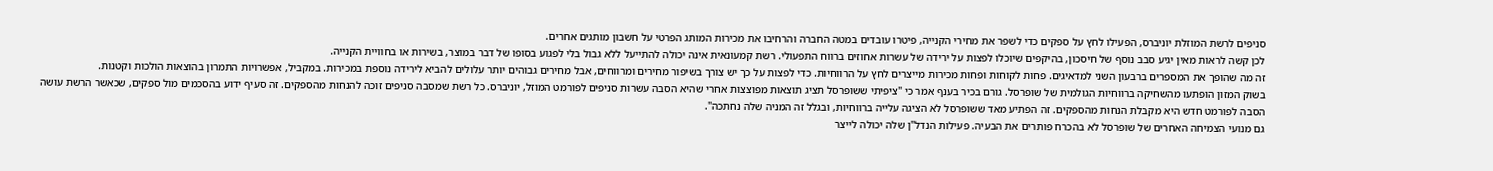סניפים לרשת המוזלת יוניברס, הפעילו לחץ על ספקים כדי לשפר את מחירי הקנייה, פיטרו עובדים במטה החברה והרחיבו את מכירות המותג הפרטי על חשבון מותגים אחרים.
לכן קשה לראות מאין יגיע סבב נוסף של חיסכון, בהיקפים שיוכלו לפצות על ירידה של עשרות אחוזים ברווח התפעולי. רשת קמעונאית אינה יכולה להתייעל ללא גבול בלי לפגוע בסופו של דבר במוצר, בשירות או בחוויית הקנייה.
זה מה שהופך את המספרים ברבעון השני למדאיגים. פחות לקוחות ופחות מכירות מייצרים לחץ על הרווחיות. כדי לפצות על כך יש צורך בשיפור מחירים ומרווחים, אבל מחירים גבוהים יותר עלולים להביא לירידה נוספת במכירות. במקביל, אפשרויות התמרון בהוצאות הולכות וקטנות.
בשוק המזון הופתעו מהשחיקה ברווחיות הגולמית של שופרסל. גורם בכיר בענף אמר כי "ציפיתי ששופרסל תציג תוצאות מפוצצות אחרי שהיא הסבה עשרות סניפים לפורמט המוזל, יוניברס. כל רשת שמסבה סניפים זוכה להנחות מהספקים. זה סעיף ידוע בהסכמים מול ספקים, שכאשר הרשת עושה הסבה לפורמט חדש היא מקבלת הנחות מהספקים. זה הפתיע מאד ששופרסל לא הציגה עלייה ברווחיות, ובגלל זה המניה שלה נחתכה".
גם מנועי הצמיחה האחרים של שופרסל לא בהכרח פותרים את הבעיה. פעילות הנדל"ן שלה יכולה לייצר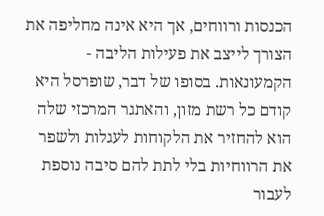הכנסות ורווחים, אך היא אינה מחליפה את הצורך לייצב את פעילות הליבה - הקמעונאות. בסופו של דבר, שופרסל היא קודם כל רשת מזון, והאתגר המרכזי שלה הוא להחזיר את הלקוחות לעגלות ולשפר את הרווחיות בלי לתת להם סיבה נוספת לעבור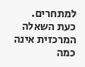למתחרים.
כעת השאלה המרכזית אינה כמה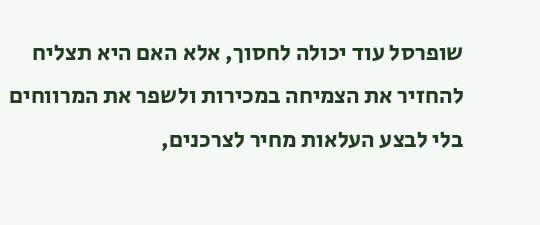שופרסל עוד יכולה לחסוך, אלא האם היא תצליח להחזיר את הצמיחה במכירות ולשפר את המרווחים בלי לבצע העלאות מחיר לצרכנים,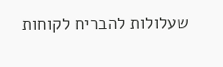שעלולות להבריח לקוחות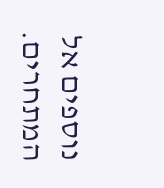נוספים אל המתחרים.